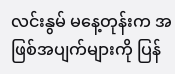လင်းနွမ် မနေ့တုန်းက အဖြစ်အပျက်များကို ပြန်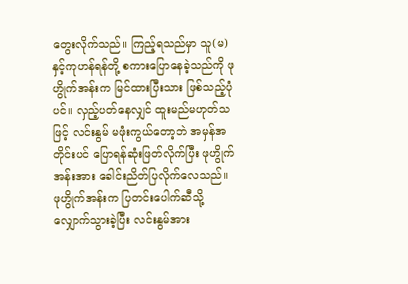တွေးလိုက်သည်။ ကြည့်ရသည်မှာ သူ(မ)နှင့်ကုဟန်ရန်တို့ စကားပြောနေခဲ့သည်ကို ဖုဟွိုက်အန်းက မြင်ထားပြီးသား ဖြစ်သည့်ပုံပင်။ လှည့်ပတ်နေလျှင် ထူးမည်မဟုတ်သဖြင့် လင်းနွမ် မဖုံးကွယ်တော့ဘဲ အမှန်အတိုင်းပင် ပြောရန်ဆုံးဖြတ်လိုက်ပြီး ဖုဟွိုက်အန်းအား ခေါင်းညိတ်ပြလိုက်လေသည်။
ဖုဟွိုက်အန်းက ပြတင်းပေါက်ဆီသို့ လျှောက်သွားခဲ့ပြီး လင်းနွမ်အား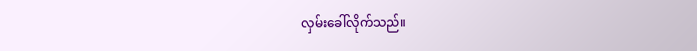လှမ်းခေါ်လိုက်သည်။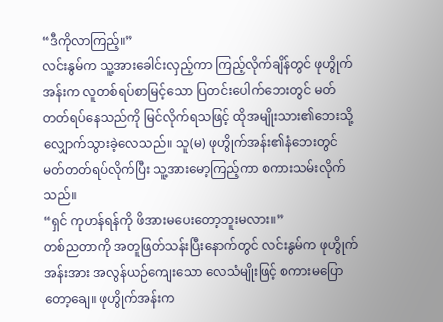“ဒီကိုလာကြည့်။”
လင်းနွမ်က သူ့အားခေါင်းလှည့်ကာ ကြည့်လိုက်ချိန်တွင် ဖုဟွိုက်အန်းက လူတစ်ရပ်စာမြင့်သော ပြတင်းပေါက်ဘေးတွင် မတ်တတ်ရပ်နေသည်ကို မြင်လိုက်ရသဖြင့် ထိုအမျိုးသား၏ဘေးသို့ လျှောက်သွားခဲ့လေသည်။ သူ(မ) ဖုဟွိုက်အန်း၏နံဘေးတွင် မတ်တတ်ရပ်လိုက်ပြီး သူ့အားမော့ကြည့်ကာ စကားသမ်းလိုက်သည်။
“ရှင် ကုဟန်ရန်ကို ဖိအားမပေးတော့ဘူးမလား။”
တစ်ညတာကို အတူဖြတ်သန်းပြီးနောက်တွင် လင်းနွမ်က ဖုဟွိုက်အန်းအား အလွန်ယဉ်ကျေးသော လေသံမျိုးဖြင့် စကားမပြောတော့ချေ။ ဖုဟွိုက်အန်းက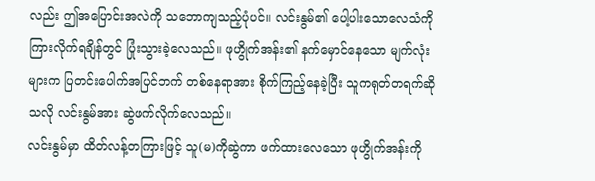လည်း ဤအပြောင်းအလဲကို သဘောကျသည့်ပုံပင်။ လင်းနွမ်၏ ပေါ့ပါးသောလေသံကို ကြားလိုက်ရချိန်တွင် ပြုံးသွားခဲ့လေသည်။ ဖုဟွိုက်အန်း၏ နက်မှောင်နေသော မျက်လုံးများက ပြတင်းပေါက်အပြင်ဘက် တစ်နေရာအား စိုက်ကြည့်နေခဲ့ပြီး သူကရုတ်တရက်ဆိုသလို လင်းနွမ်အား ဆွဲဖက်လိုက်လေသည်။
လင်းနွမ်မှာ ထိတ်လန့်တကြားဖြင့် သူ(မ)ကိုဆွဲကာ ဖက်ထားလေသော ဖုဟွိုက်အန်းကို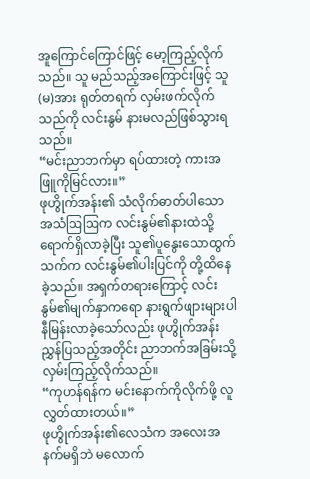အူကြောင်ကြောင်ဖြင့် မော့ကြည့်လိုက်သည်။ သူ မည်သည့်အကြောင်းဖြင့် သူ(မ)အား ရုတ်တရက် လှမ်းဖက်လိုက်သည်ကို လင်းနွမ် နားမလည်ဖြစ်သွားရသည်။
“မင်းညာဘက်မှာ ရပ်ထားတဲ့ ကားအဖြူကိုမြင်လား။”
ဖုဟွိုက်အန်း၏ သံလိုက်ဓာတ်ပါသော အသံဩဩက လင်းနွမ်၏နားထဲသို့ ရောက်ရှိလာခဲ့ပြီး သူ၏ပူနွေးသောထွက်သက်က လင်းနွမ်၏ပါးပြင်ကို တို့ထိနေခဲ့သည်။ အရှက်တရားကြောင့် လင်းနွမ်၏မျက်နှာကရော နားရွက်ဖျားများပါ နီမြန်းလာခဲ့သော်လည်း ဖုဟွိုက်အန်း ညွှန်ပြသည့်အတိုင်း ညာဘက်အခြမ်းသို့ လှမ်းကြည့်လိုက်သည်။
“ကုဟန်ရန်က မင်းနောက်ကိုလိုက်ဖို့ လူလွှတ်ထားတယ်။”
ဖုဟွိုက်အန်း၏လေသံက အလေးအနက်မရှိဘဲ မလောက်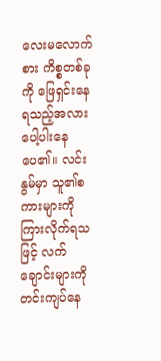လေးမလောက်စား ကိစ္စတစ်ခုကို ဖြေရှင်းနေရသည့်အလား ပေါ့ပါးနေပေ၏။ လင်းနွမ်မှာ သူ၏စကားများကို ကြားလိုက်ရသဖြင့် လက်ချောင်းများကို တင်းကျပ်နေ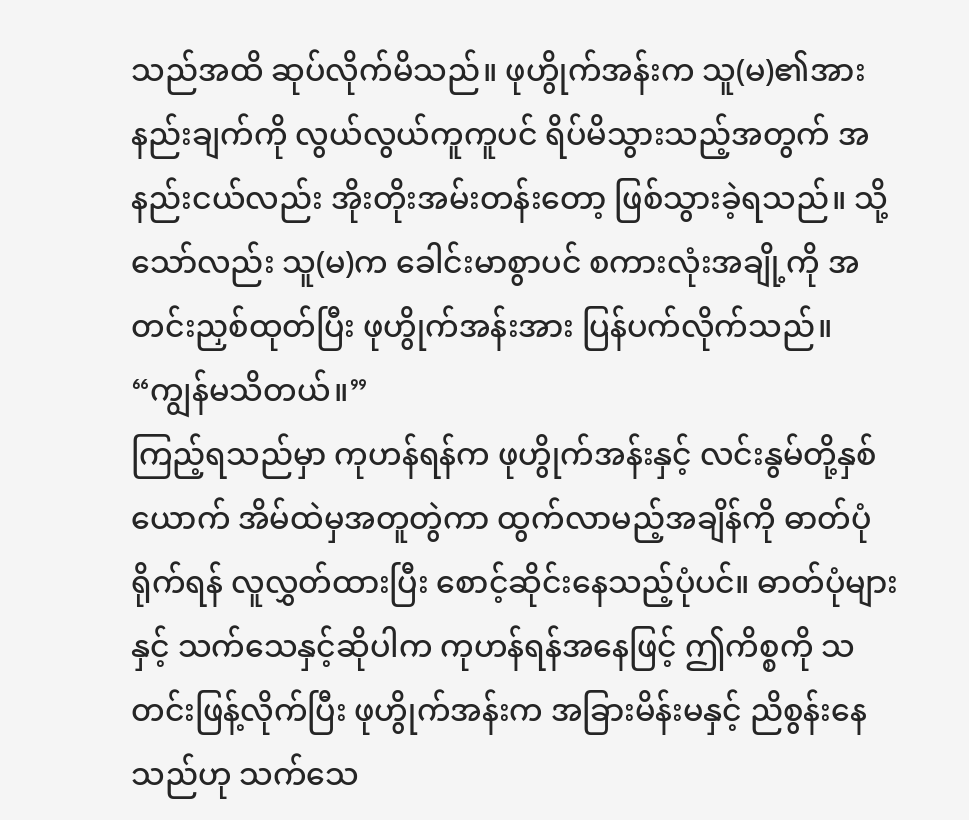သည်အထိ ဆုပ်လိုက်မိသည်။ ဖုဟွိုက်အန်းက သူ(မ)၏အားနည်းချက်ကို လွယ်လွယ်ကူကူပင် ရိပ်မိသွားသည့်အတွက် အနည်းငယ်လည်း အိုးတိုးအမ်းတန်းတော့ ဖြစ်သွားခဲ့ရသည်။ သို့သော်လည်း သူ(မ)က ခေါင်းမာစွာပင် စကားလုံးအချို့ကို အတင်းညှစ်ထုတ်ပြီး ဖုဟွိုက်အန်းအား ပြန်ပက်လိုက်သည်။
“ကျွန်မသိတယ်။”
ကြည့်ရသည်မှာ ကုဟန်ရန်က ဖုဟွိုက်အန်းနှင့် လင်းနွမ်တို့နှစ်ယောက် အိမ်ထဲမှအတူတွဲကာ ထွက်လာမည့်အချိန်ကို ဓာတ်ပုံရိုက်ရန် လူလွှတ်ထားပြီး စောင့်ဆိုင်းနေသည့်ပုံပင်။ ဓာတ်ပုံများနှင့် သက်သေနှင့်ဆိုပါက ကုဟန်ရန်အနေဖြင့် ဤကိစ္စကို သတင်းဖြန့်လိုက်ပြီး ဖုဟွိုက်အန်းက အခြားမိန်းမနှင့် ညိစွန်းနေသည်ဟု သက်သေ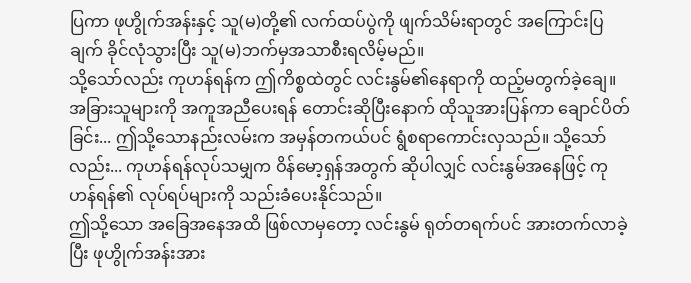ပြကာ ဖုဟွိုက်အန်းနှင့် သူ(မ)တို့၏ လက်ထပ်ပွဲကို ဖျက်သိမ်းရာတွင် အကြောင်းပြချက် ခိုင်လုံသွားပြီး သူ(မ)ဘက်မှအသာစီးရလိမ့်မည်။
သို့သော်လည်း ကုဟန်ရန်က ဤကိစ္စထဲတွင် လင်းနွမ်၏နေရာကို ထည့်မတွက်ခဲ့ချေ။ အခြားသူများကို အကူအညီပေးရန် တောင်းဆိုပြီးနောက် ထိုသူအားပြန်ကာ ချောင်ပိတ်ခြင်း... ဤသို့သောနည်းလမ်းက အမှန်တကယ်ပင် ရွံစရာကောင်းလှသည်။ သို့သော်လည်း... ကုဟန်ရန်လုပ်သမျှက ဝိန်မော့ရှန်အတွက် ဆိုပါလျှင် လင်းနွမ်အနေဖြင့် ကုဟန်ရန်၏ လုပ်ရပ်များကို သည်းခံပေးနိုင်သည်။
ဤသို့သော အခြေအနေအထိ ဖြစ်လာမှတော့ လင်းနွမ် ရုတ်တရက်ပင် အားတက်လာခဲ့ပြီး ဖုဟွိုက်အန်းအား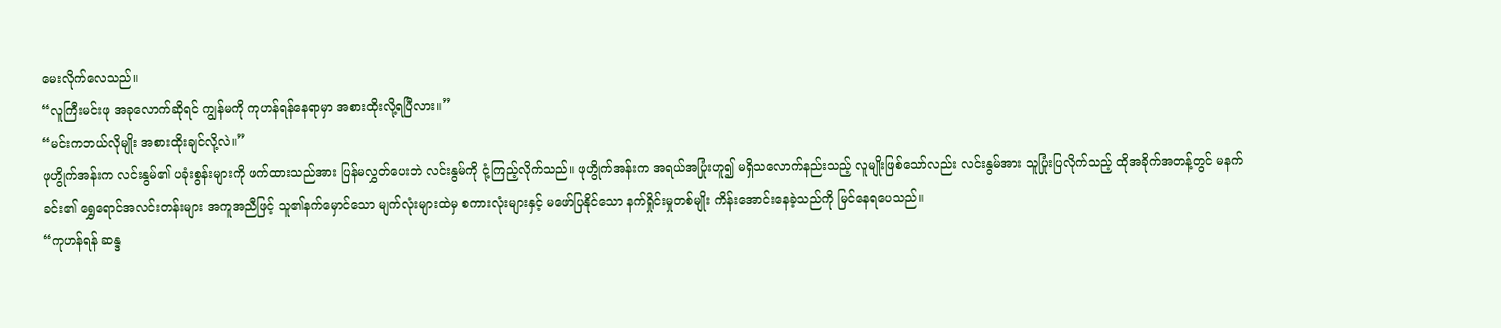မေးလိုက်လေသည်။
“လူကြီးမင်းဖု အခုလောက်ဆိုရင် ကျွန်မကို ကုဟန်ရန်နေရာမှာ အစားထိုးလို့ရပြီလား။”
“မင်းကဘယ်လိုမျိုး အစားထိုးချင်လို့လဲ။”
ဖုဟွိုက်အန်းက လင်းနွမ်၏ ပခုံးစွန်းများကို ဖက်ထားသည်အား ပြန်မလွှတ်ပေးဘဲ လင်းနွမ်ကို ငုံ့ကြည့်လိုက်သည်။ ဖုဟွိုက်အန်းက အရယ်အပြုံးဟူ၍ မရှိသလောက်နည်းသည့် လူမျိုးဖြစ်သော်လည်း လင်းနွမ်အား သူပြုံးပြလိုက်သည့် ထိုအခိုက်အတန့်တွင် မနက်ခင်း၏ ရွှေရောင်အလင်းတန်းများ အကူအညီဖြင့် သူ၏နက်မှောင်သော မျက်လုံးများထဲမှ စကားလုံးများနှင့် မဖော်ပြနိုင်သော နက်ရှိုင်းမှုတစ်မျိုး ကိန်းအောင်းနေခဲ့သည်ကို မြင်နေရပေသည်။
“ကုဟန်ရန် ဆန္ဒ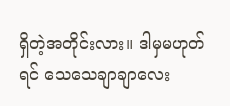ရှိတဲ့အတိုင်းလား။ ဒါမှမဟုတ်ရင် သေသေချာချာလေး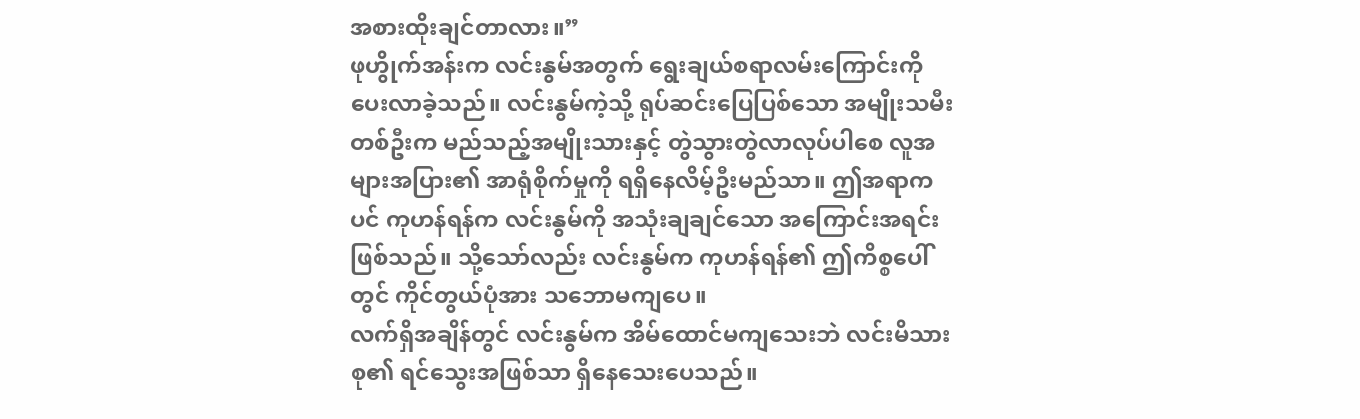အစားထိုးချင်တာလား။”
ဖုဟွိုက်အန်းက လင်းနွမ်အတွက် ရွေးချယ်စရာလမ်းကြောင်းကို ပေးလာခဲ့သည်။ လင်းနွမ်ကဲ့သို့ ရုပ်ဆင်းပြေပြစ်သော အမျိုးသမီးတစ်ဦးက မည်သည့်အမျိုးသားနှင့် တွဲသွားတွဲလာလုပ်ပါစေ လူအများအပြား၏ အာရုံစိုက်မှုကို ရရှိနေလိမ့်ဦးမည်သာ။ ဤအရာကပင် ကုဟန်ရန်က လင်းနွမ်ကို အသုံးချချင်သော အကြောင်းအရင်းဖြစ်သည်။ သို့သော်လည်း လင်းနွမ်က ကုဟန်ရန်၏ ဤကိစ္စပေါ်တွင် ကိုင်တွယ်ပုံအား သဘောမကျပေ။
လက်ရှိအချိန်တွင် လင်းနွမ်က အိမ်ထောင်မကျသေးဘဲ လင်းမိသားစု၏ ရင်သွေးအဖြစ်သာ ရှိနေသေးပေသည်။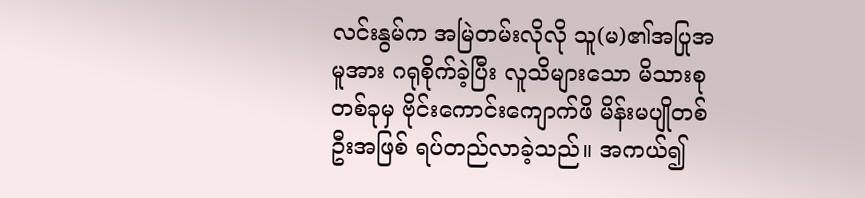လင်းနွမ်က အမြဲတမ်းလိုလို သူ(မ)၏အပြုအမူအား ဂရုစိုက်ခဲ့ပြီး လူသိများသော မိသားစုတစ်ခုမှ ဗိုင်းကောင်းကျောက်ဖိ မိန်းမပျိုတစ်ဦးအဖြစ် ရပ်တည်လာခဲ့သည်။ အကယ်၍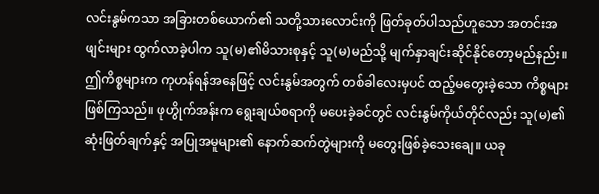လင်းနွမ်ကသာ အခြားတစ်ယောက်၏ သတို့သားလောင်းကို ဖြတ်ခုတ်ပါသည်ဟူသော အတင်းအဖျင်းများ ထွက်လာခဲ့ပါက သူ(မ)၏မိသားစုနှင့် သူ(မ)မည်သို့ မျက်နှာချင်းဆိုင်နိုင်တော့မည်နည်း။
ဤကိစ္စများက ကုဟန်ရန်အနေဖြင့် လင်းနွမ်အတွက် တစ်ခါလေးမှပင် ထည့်မတွေးခဲ့သော ကိစ္စများဖြစ်ကြသည်။ ဖုဟွိုက်အန်းက ရွေးချယ်စရာကို မပေးခဲ့ခင်တွင် လင်းနွမ်ကိုယ်တိုင်လည်း သူ(မ)၏ဆုံးဖြတ်ချက်နှင့် အပြုအမူများ၏ နောက်ဆက်တွဲများကို မတွေးဖြစ်ခဲ့သေးချေ။ ယခု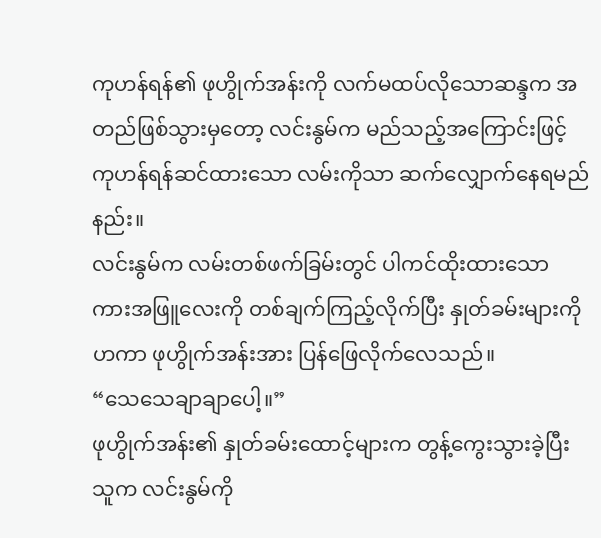ကုဟန်ရန်၏ ဖုဟွိုက်အန်းကို လက်မထပ်လိုသောဆန္ဒက အတည်ဖြစ်သွားမှတော့ လင်းနွမ်က မည်သည့်အကြောင်းဖြင့် ကုဟန်ရန်ဆင်ထားသော လမ်းကိုသာ ဆက်လျှောက်နေရမည်နည်း။
လင်းနွမ်က လမ်းတစ်ဖက်ခြမ်းတွင် ပါကင်ထိုးထားသော ကားအဖြူလေးကို တစ်ချက်ကြည့်လိုက်ပြီး နှုတ်ခမ်းများကိုဟကာ ဖုဟွိုက်အန်းအား ပြန်ဖြေလိုက်လေသည်။
“သေသေချာချာပေါ့။”
ဖုဟွိုက်အန်း၏ နှုတ်ခမ်းထောင့်များက တွန့်ကွေးသွားခဲ့ပြီး သူက လင်းနွမ်ကို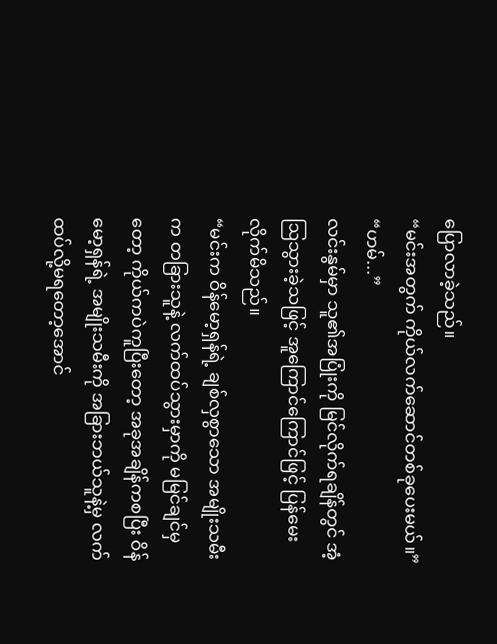ပြောလာခဲ့သည်။
“မင်းအတွက် ကိုယ်လက်ဆောင်တစ်ခုပေးမယ်။”
“ဟမ်...”
လင်းနွမ်မှာ သူ၏အပြုံးကို မြင်လိုက်ရချိန်တွင် အံ့ဩသွားခဲ့သဖြင့် အူကြောင်ကြောင်ဖြင့် ပြန်မေးလိုက်မိသည်။
“မင်းက ဝိန်မော့ရှန်ရဲ့ ချစ်လှစွာသော အမျိုးသမီးက တခြားသူနဲ့ လက်ထပ်သွားမှာကို မမြင်ချင်မှတော့ ကိုယ်ကပဲကူပြီးတော့ အခုအချိန်ကစပြီး ဝိန်မော့ရှန်ရဲ့ အမျိုးသမီးကို အခြားဘယ်သူနဲ့မှ လက်ထပ်လို့မရတော့အောင်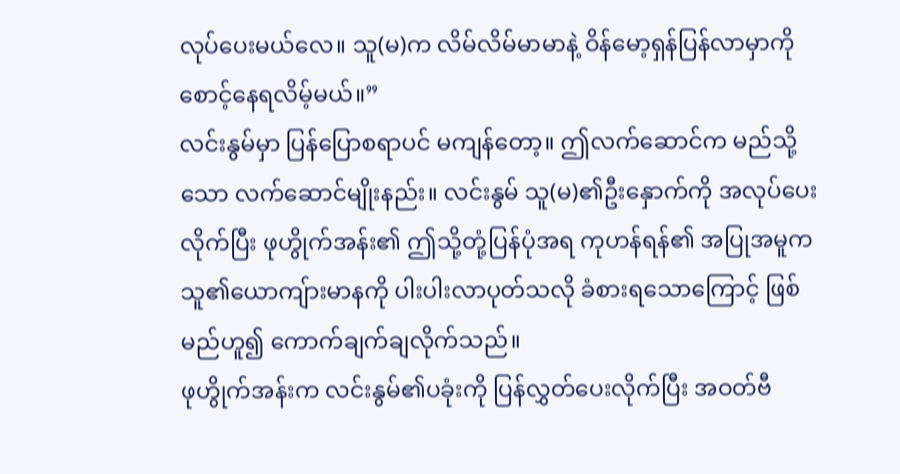လုပ်ပေးမယ်လေ။ သူ(မ)က လိမ်လိမ်မာမာနဲ့ ဝိန်မော့ရှန်ပြန်လာမှာကို စောင့်နေရလိမ့်မယ်။”
လင်းနွမ်မှာ ပြန်ပြောစရာပင် မကျန်တော့။ ဤလက်ဆောင်က မည်သို့သော လက်ဆောင်မျိုးနည်း။ လင်းနွမ် သူ(မ)၏ဦးနှောက်ကို အလုပ်ပေးလိုက်ပြီး ဖုဟွိုက်အန်း၏ ဤသို့တုံ့ပြန်ပုံအရ ကုဟန်ရန်၏ အပြုအမူက သူ၏ယောကျ်ားမာနကို ပါးပါးလာပုတ်သလို ခံစားရသောကြောင့် ဖြစ်မည်ဟူ၍ ကောက်ချက်ချလိုက်သည်။
ဖုဟွိုက်အန်းက လင်းနွမ်၏ပခုံးကို ပြန်လွှတ်ပေးလိုက်ပြီး အဝတ်ဗီ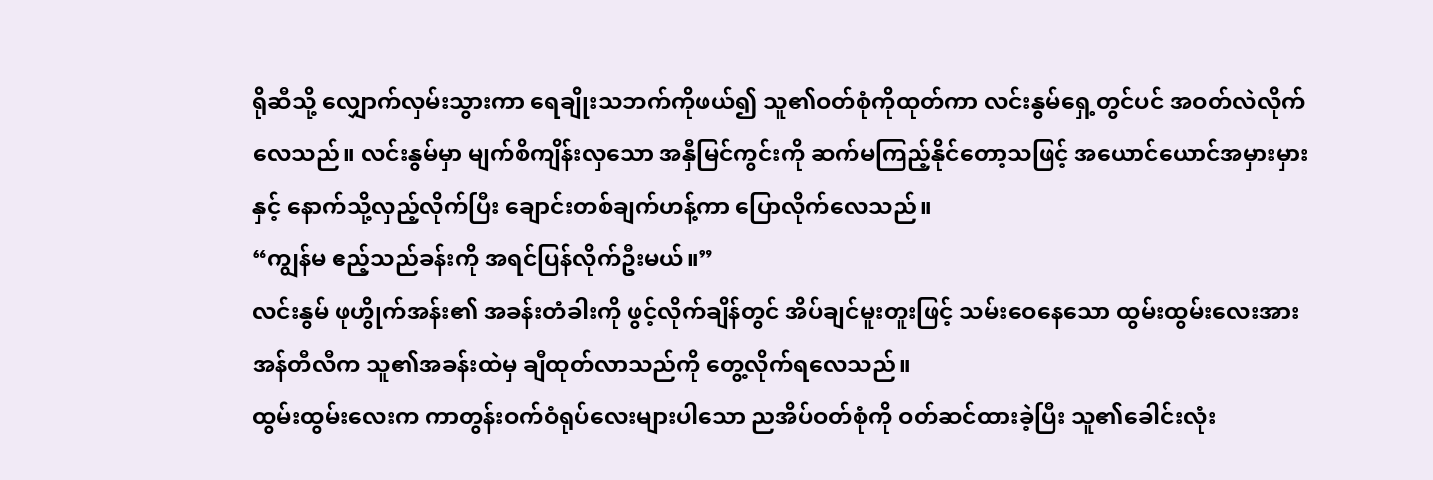ရိုဆီသို့ လျှောက်လှမ်းသွားကာ ရေချိုးသဘက်ကိုဖယ်၍ သူ၏ဝတ်စုံကိုထုတ်ကာ လင်းနွမ်ရှေ့တွင်ပင် အဝတ်လဲလိုက်လေသည်။ လင်းနွမ်မှာ မျက်စိကျိန်းလှသော အနှီမြင်ကွင်းကို ဆက်မကြည့်နိုင်တော့သဖြင့် အယောင်ယောင်အမှားမှားနှင့် နောက်သို့လှည့်လိုက်ပြီး ချောင်းတစ်ချက်ဟန့်ကာ ပြောလိုက်လေသည်။
“ကျွန်မ ဧည့်သည်ခန်းကို အရင်ပြန်လိုက်ဦးမယ်။”
လင်းနွမ် ဖုဟွိုက်အန်း၏ အခန်းတံခါးကို ဖွင့်လိုက်ချိန်တွင် အိပ်ချင်မူးတူးဖြင့် သမ်းဝေနေသော ထွမ်းထွမ်းလေးအား အန်တီလီက သူ၏အခန်းထဲမှ ချီထုတ်လာသည်ကို တွေ့လိုက်ရလေသည်။
ထွမ်းထွမ်းလေးက ကာတွန်းဝက်ဝံရုပ်လေးများပါသော ညအိပ်ဝတ်စုံကို ဝတ်ဆင်ထားခဲ့ပြီး သူ၏ခေါင်းလုံး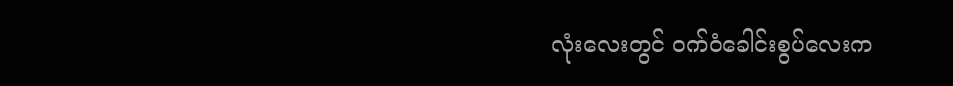လုံးလေးတွင် ဝက်ဝံခေါင်းစွပ်လေးက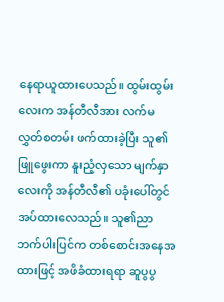နေရာယူထားပေသည်။ ထွမ်းထွမ်းလေးက အန်တီလီအား လက်မလွှတ်စတမ်း ဖက်ထားခဲ့ပြီး သူ၏ဖြူဖွေးကာ နူးညံ့လှသော မျက်နှာလေးကို အန်တီလီ၏ ပခုံးပေါ်တွင် အပ်ထားလေသည်။ သူ၏ညာဘက်ပါးပြင်က တစ်စောင်းအနေအထားဖြင့် အဖိခံထားရရာ ဆူပွပွ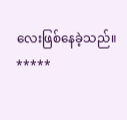လေးဖြစ်နေခဲ့သည်။
*****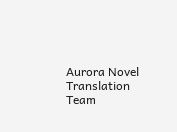Aurora Novel Translation Team